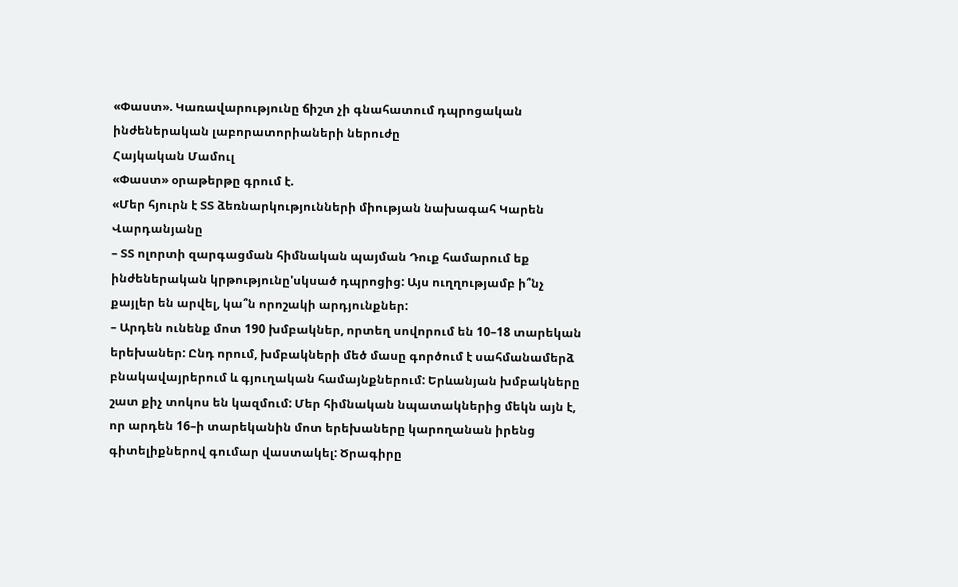«Փաստ». Կառավարությունը ճիշտ չի գնահատում դպրոցական ինժեներական լաբորատորիաների ներուժը
Հայկական Մամուլ
«Փաստ» օրաթերթը գրում է.
«Մեր հյուրն է ՏՏ ձեռնարկությունների միության նախագահ Կարեն Վարդանյանը
– ՏՏ ոլորտի զարգացման հիմնական պայման Դուք համարում եք ինժեներական կրթությունը'սկսած դպրոցից: Այս ուղղությամբ ի՞նչ քայլեր են արվել, կա՞ն որոշակի արդյունքներ:
– Արդեն ունենք մոտ 190 խմբակներ, որտեղ սովորում են 10–18 տարեկան երեխաներ: Ընդ որում, խմբակների մեծ մասը գործում է սահմանամերձ բնակավայրերում և գյուղական համայնքներում: Երևանյան խմբակները շատ քիչ տոկոս են կազմում: Մեր հիմնական նպատակներից մեկն այն է, որ արդեն 16–ի տարեկանին մոտ երեխաները կարողանան իրենց գիտելիքներով գումար վաստակել: Ծրագիրը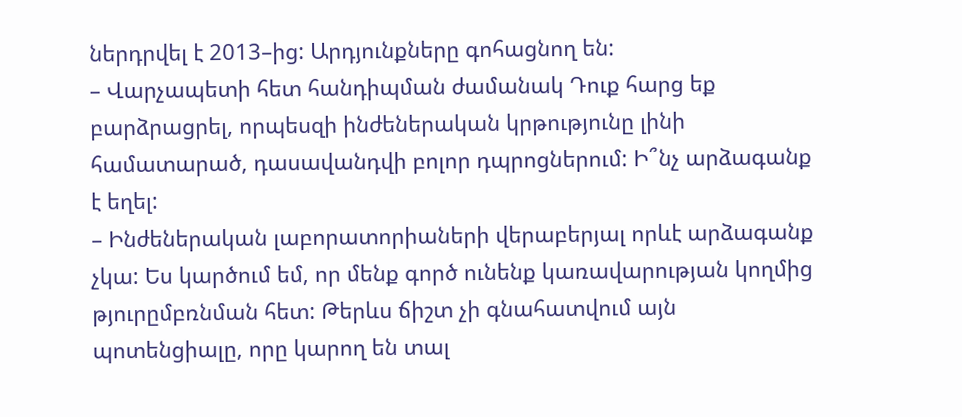ներդրվել է 2013–ից: Արդյունքները գոհացնող են:
– Վարչապետի հետ հանդիպման ժամանակ Դուք հարց եք բարձրացրել, որպեսզի ինժեներական կրթությունը լինի համատարած, դասավանդվի բոլոր դպրոցներում: Ի՞նչ արձագանք է եղել:
– Ինժեներական լաբորատորիաների վերաբերյալ որևէ արձագանք չկա: Ես կարծում եմ, որ մենք գործ ունենք կառավարության կողմից թյուրըմբռնման հետ: Թերևս ճիշտ չի գնահատվում այն պոտենցիալը, որը կարող են տալ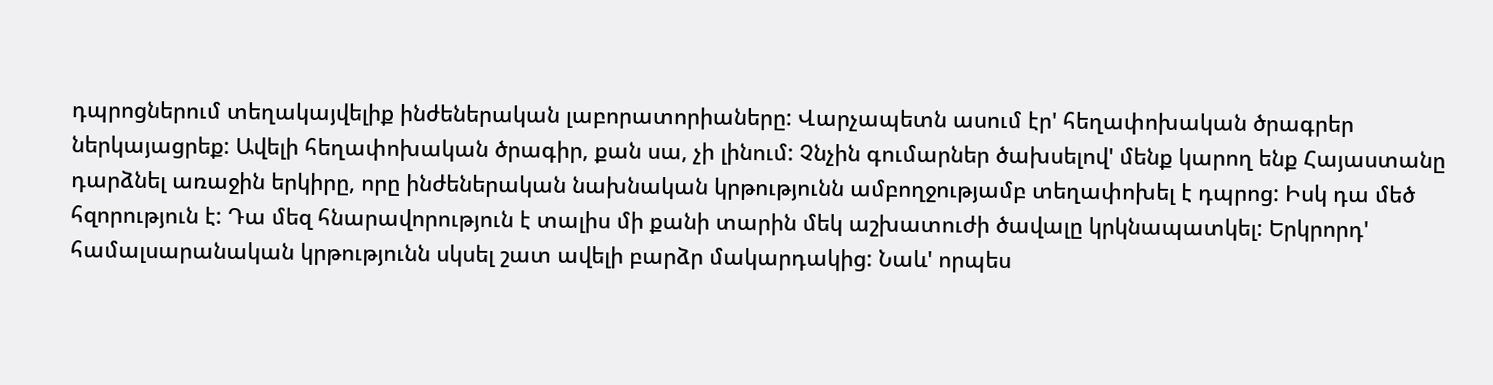դպրոցներում տեղակայվելիք ինժեներական լաբորատորիաները: Վարչապետն ասում էր' հեղափոխական ծրագրեր ներկայացրեք: Ավելի հեղափոխական ծրագիր, քան սա, չի լինում: Չնչին գումարներ ծախսելով' մենք կարող ենք Հայաստանը դարձնել առաջին երկիրը, որը ինժեներական նախնական կրթությունն ամբողջությամբ տեղափոխել է դպրոց: Իսկ դա մեծ հզորություն է: Դա մեզ հնարավորություն է տալիս մի քանի տարին մեկ աշխատուժի ծավալը կրկնապատկել: Երկրորդ' համալսարանական կրթությունն սկսել շատ ավելի բարձր մակարդակից: Նաև' որպես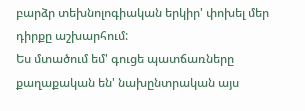բարձր տեխնոլոգիական երկիր' փոխել մեր դիրքը աշխարհում:
Ես մտածում եմ' գուցե պատճառները քաղաքական են' նախընտրական այս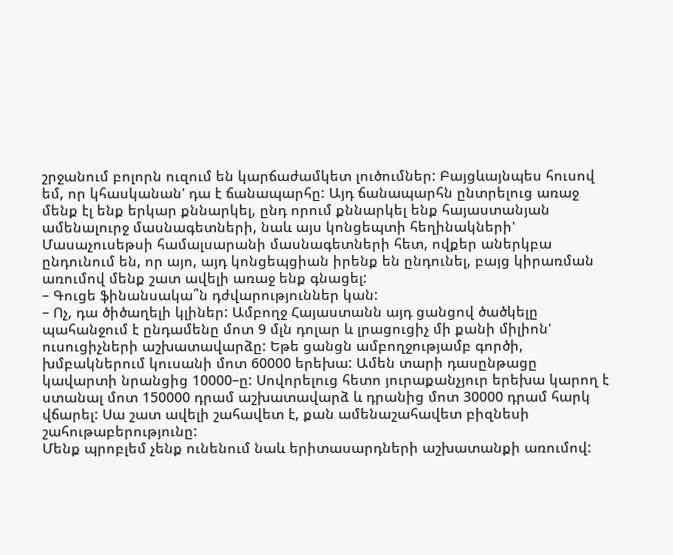շրջանում բոլորն ուզում են կարճաժամկետ լուծումներ: Բայցևայնպես հուսով եմ, որ կհասկանան' դա է ճանապարհը: Այդ ճանապարհն ընտրելուց առաջ մենք էլ ենք երկար քննարկել, ընդ որում քննարկել ենք հայաստանյան ամենալուրջ մասնագետների, նաև այս կոնցեպտի հեղինակների' Մասաչուսեթսի համալսարանի մասնագետների հետ, ովքեր աներկբա ընդունում են, որ այո, այդ կոնցեպցիան իրենք են ընդունել, բայց կիրառման առումով մենք շատ ավելի առաջ ենք գնացել:
– Գուցե ֆինանսակա՞ն դժվարություններ կան:
– Ոչ, դա ծիծաղելի կլիներ: Ամբողջ Հայաստանն այդ ցանցով ծածկելը պահանջում է ընդամենը մոտ 9 մլն դոլար և լրացուցիչ մի քանի միլիոն' ուսուցիչների աշխատավարձը: Եթե ցանցն ամբողջությամբ գործի, խմբակներում կուսանի մոտ 60000 երեխա: Ամեն տարի դասընթացը կավարտի նրանցից 10000–ը: Սովորելուց հետո յուրաքանչյուր երեխա կարող է ստանալ մոտ 150000 դրամ աշխատավարձ և դրանից մոտ 30000 դրամ հարկ վճարել: Սա շատ ավելի շահավետ է, քան ամենաշահավետ բիզնեսի շահութաբերությունը:
Մենք պրոբլեմ չենք ունենում նաև երիտասարդների աշխատանքի առումով: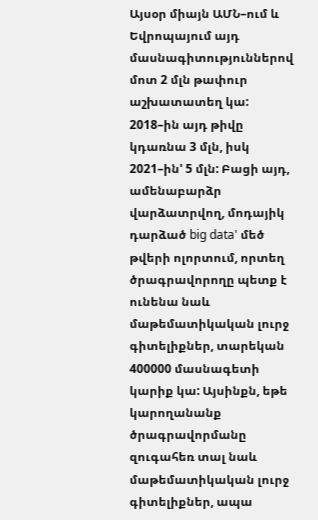Այսօր միայն ԱՄՆ–ում և Եվրոպայում այդ մասնագիտություններով մոտ 2 մլն թափուր աշխատատեղ կա: 2018–ին այդ թիվը կդառնա 3 մլն, իսկ 2021–ին' 5 մլն: Բացի այդ, ամենաբարձր վարձատրվող, մոդայիկ դարձած big data' մեծ թվերի ոլորտում, որտեղ ծրագրավորողը պետք է ունենա նաև մաթեմատիկական լուրջ գիտելիքներ, տարեկան 400000 մասնագետի կարիք կա: Այսինքն, եթե կարողանանք ծրագրավորմանը զուգահեռ տալ նաև մաթեմատիկական լուրջ գիտելիքներ, ապա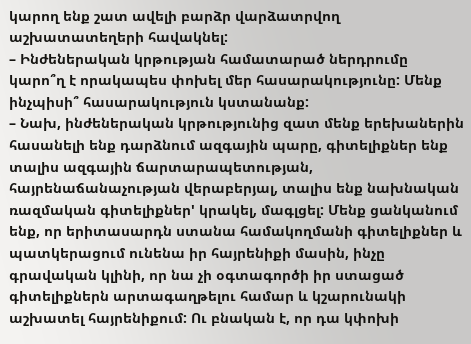կարող ենք շատ ավելի բարձր վարձատրվող աշխատատեղերի հավակնել:
– Ինժեներական կրթության համատարած ներդրումը կարո՞ղ է որակապես փոխել մեր հասարակությունը: Մենք ինչպիսի՞ հասարակություն կստանանք:
– Նախ, ինժեներական կրթությունից զատ մենք երեխաներին հասանելի ենք դարձնում ազգային պարը, գիտելիքներ ենք տալիս ազգային ճարտարապետության, հայրենաճանաչության վերաբերյալ, տալիս ենք նախնական ռազմական գիտելիքներ' կրակել, մագլցել: Մենք ցանկանում ենք, որ երիտասարդն ստանա համակողմանի գիտելիքներ և պատկերացում ունենա իր հայրենիքի մասին, ինչը գրավական կլինի, որ նա չի օգտագործի իր ստացած գիտելիքներն արտագաղթելու համար և կշարունակի աշխատել հայրենիքում: Ու բնական է, որ դա կփոխի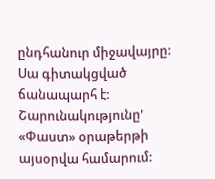ընդհանուր միջավայրը: Սա գիտակցված ճանապարհ է:
Շարունակությունը' «Փաստ» օրաթերթի այսօրվա համարում: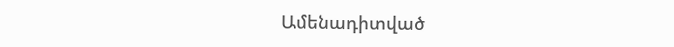Ամենադիտված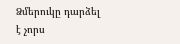Ձմերուկը դարձել է չորս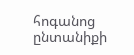հոգանոց ընտանիքի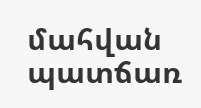մահվան պատճառ